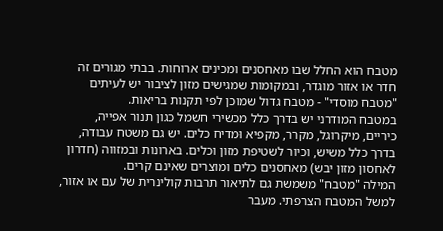מטבח הוא החלל שבו מאחסנים ומכינים ארוחות. בבתי מגורים זה חדר או אזור מוגדר, ובמקומות שמגישים מזון לציבור יש לעיתים "מטבח מוסדי" - מטבח גדול שמוכן לפי תקנות בריאות.
במטבח המודרני יש בדרך כלל מכשירי חשמל כגון תנור אפייה, כיריים, מיקרוגל, מקרר, מקפיא וּמדיח כלים. יש גם משטח עבודה, בדרך כלל משיש, וכיור לשטיפת מזון וכלים. בארונות ובמזווה (חדרון לאחסון מזון יבש) מאחסנים כלים ומוצרים שאינם קרים.
המילה "מטבח" משמשת גם לתיאור תרבות קולינרית של עם או אזור, למשל המטבח הצרפתי. מעבר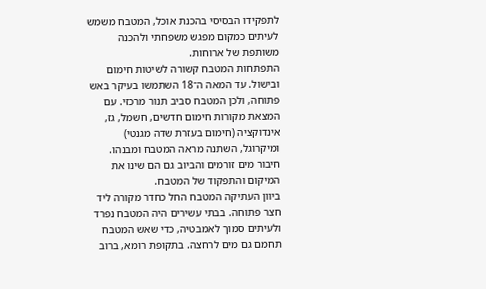לתפקידו הבסיסי בהכנת אוכל, המטבח משמש לעיתים כמקום מפגש משפחתי ולהכנה משותפת של ארוחות.
התפתחות המטבח קשורה לשיטות חימום ובישול. עד המאה ה־18 השתמשו בעיקר באש פתוחה, ולכן המטבח סביב תנור מרכזי. עם המצאת מקורות חימום חדשים, חשמל, גז, אינדוקציה (חימום בעזרת שדה מגנטי) ומיקרוגל, השתנה מראה המטבח ומבנהו. חיבור מים זורמים והביוב גם הם שינו את המיקום והתפקוד של המטבח.
ביוון העתיקה המטבח החל כחדר מקורה ליד חצר פתוחה. בבתי עשירים היה המטבח נפרד ולעיתים סמוך לאמבטיה, כדי שאש המטבח תחמם גם מים לרחצה. בתקופת רומא, ברוב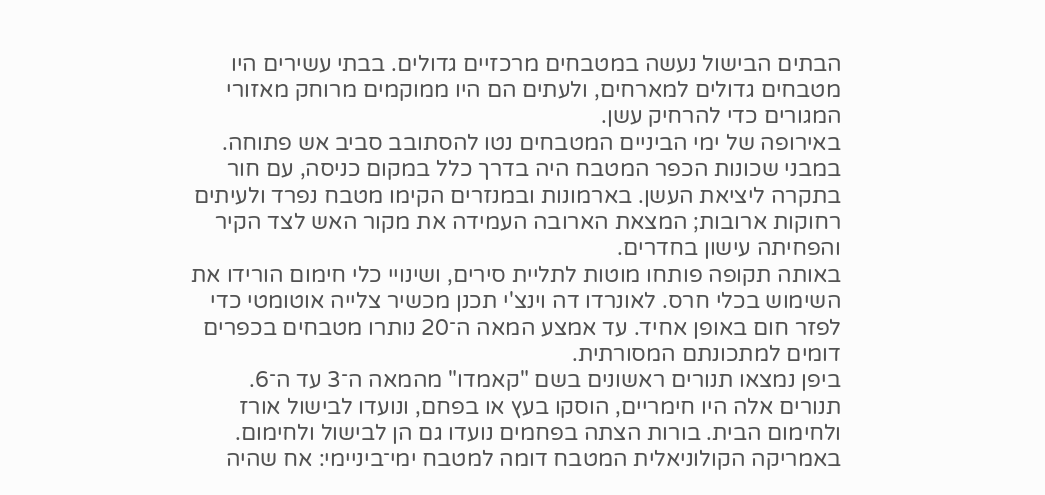הבתים הבישול נעשה במטבחים מרכזיים גדולים. בבתי עשירים היו מטבחים גדולים למארחים, ולעתים הם היו ממוקמים מרוחק מאזורי המגורים כדי להרחיק עשן.
באירופה של ימי הביניים המטבחים נטו להסתובב סביב אש פתוחה. במבני שכונות הכפר המטבח היה בדרך כלל במקום כניסה, עם חור בתקרה ליציאת העשן. בארמונות ובמנזרים הקימו מטבח נפרד ולעיתים רחוקות ארובות; המצאת הארובה העמידה את מקור האש לצד הקיר והפחיתה עישון בחדרים.
באותה תקופה פותחו מוטות לתליית סירים, ושינויי כלי חימום הורידו את השימוש בכלי חרס. לאונרדו דה וינצ'י תכנן מכשיר צלייה אוטומטי כדי לפזר חום באופן אחיד. עד אמצע המאה ה־20 נותרו מטבחים בכפרים דומים למתכונתם המסורתית.
ביפן נמצאו תנורים ראשונים בשם "קאמדו" מהמאה ה־3 עד ה־6. תנורים אלה היו חימריים, הוסקו בעץ או בפחם, ונועדו לבישול אורז ולחימום הבית. בורות הצתה בפחמים נועדו גם הן לבישול ולחימום.
באמריקה הקולוניאלית המטבח דומה למטבח ימי־ביניימי: אח שהיה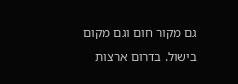גם מקור חום וגם מקום בישול. בדרום ארצות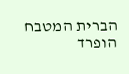הברית המטבח הופרד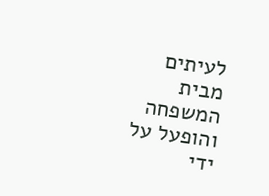לעיתים מבית המשפחה והופעל על ידי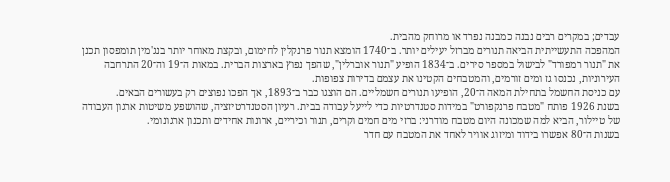עבדים; במקרים רבים נבנה כמבנה נפרד או מרוחק מהבית.
המהפכה התעשייתית הביאה תנורים מברזל יעילים יותר. ב־1740 הומצא תנור פרנקלין לחימום, ובקצת מאוחר יותר בנג'מין תומפסון תכנן את "תנור רמפורד" לבישול במספר סירים. ב־1834 הופיע "תנור אוברלין", שהפך נפוץ בארצות הברית. במאות ה־19 וה־20 התרחבה העירוניות, נכנסו גז ומים זורמים, והמטבחים הקטינו את עצמם בדירות צפופות.
עם כניסת החשמל בתחילת המאה ה־20, הופיעו תנורים חשמליים. הם הוצגו כבר ב־1893, אך הפכו נפוצים רק בעשורים הבאים.
בשנת 1926 פותח "מטבח פרנקפורט" במידות סטנדרטיות כדי לייעל עבודה בבית. רעיון הסטנדרטיזציה, שהושפע משיטות ארגון העבודה של טיילור, הביא למה שמכונה היום מטבח מודרני: ברזי מים חמים וקרים, תנור וכיריים, ארונות אחידים ותכנון ארגונומי.
בשנות ה־80 אפשרו בידוד ומיזוג אוויר לאחד את המטבח עם חדר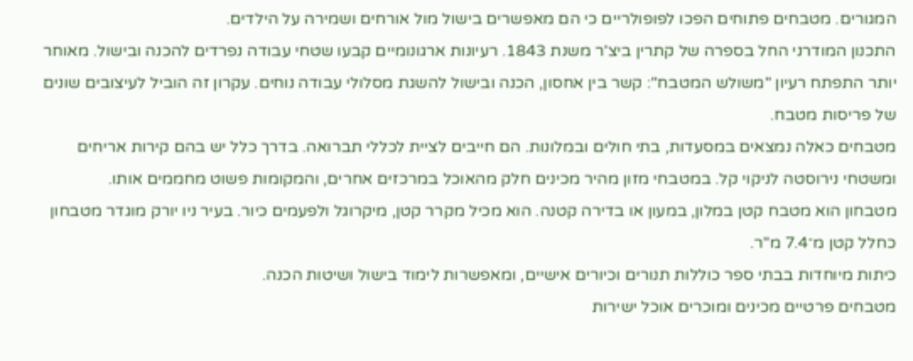המגורים. מטבחים פתוחים הפכו לפופולריים כי הם מאפשרים בישול מול אורחים ושמירה על הילדים.
התכנון המודרני החל בספרה של קתרין ביצ'ר משנת 1843. רעיונות ארגונומיים קבעו שטחי עבודה נפרדים להכנה ובישול. מאוחר יותר התפתח רעיון "משולש המטבח": קשר בין אחסון, הכנה ובישול להשגת מסלולי עבודה נוחים. עקרון זה הוביל לעיצובים שונים של פריסות מטבח.
מטבחים כאלה נמצאים במסעדות, בתי חולים ובמלונות. הם חייבים לציית לכללי תברואה. בדרך כלל יש בהם קירות אריחים ומשטחי נירוסטה לניקוי קל. במטבחי מזון מהיר מכינים חלק מהאוכל במרכזים אחרים, והמקומות פשוט מחממים אותו.
מטבחון הוא מטבח קטן במלון, במעון או בדירה קטנה. הוא מכיל מקרר קטן, מיקרוגל ולפעמים כיור. בעיר ניו יורק מוגדר מטבחון כחלל קטן מ־7.4 מ"ר.
כיתות מיוחדות בבתי ספר כוללות תנורים וכיורים אישיים, ומאפשרות לימוד בישול ושיטות הכנה.
מטבחים פרטיים מכינים ומוכרים אוכל ישירות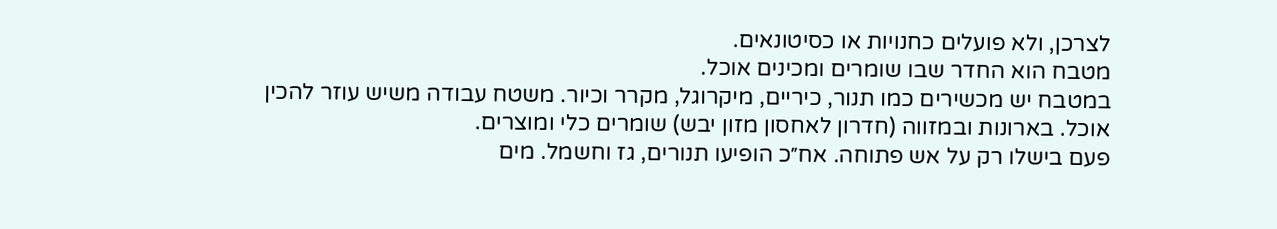לצרכן, ולא פועלים כחנויות או כסיטונאים.
מטבח הוא החדר שבו שומרים ומכינים אוכל.
במטבח יש מכשירים כמו תנור, כיריים, מיקרוגל, מקרר וכיור. משטח עבודה משיש עוזר להכין אוכל. בארונות ובמזווה (חדרון לאחסון מזון יבש) שומרים כלי ומוצרים.
פעם בישלו רק על אש פתוחה. אח״כ הופיעו תנורים, גז וחשמל. מים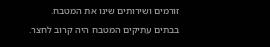זורמים ושירותים שינו את המטבח.
בבתים עתיקים המטבח היה קרוב לחצר.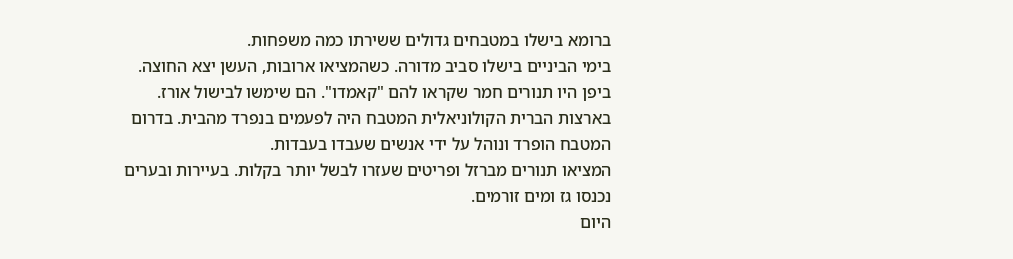ברומא בישלו במטבחים גדולים ששירתו כמה משפחות.
בימי הביניים בישלו סביב מדורה. כשהמציאו ארובות, העשן יצא החוצה.
ביפן היו תנורים חמר שקראו להם "קאמדו". הם שימשו לבישול אורז.
בארצות הברית הקולוניאלית המטבח היה לפעמים בנפרד מהבית. בדרום המטבח הופרד ונוהל על ידי אנשים שעבדו בעבדות.
המציאו תנורים מברזל ופריטים שעזרו לבשל יותר בקלות. בעיירות ובערים נכנסו גז ומים זורמים.
היום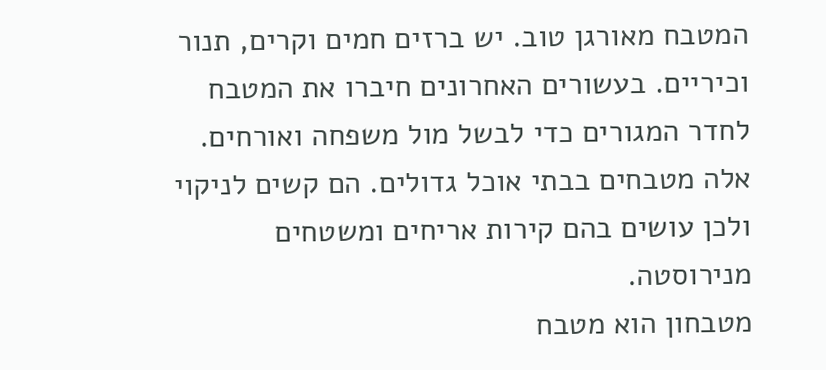המטבח מאורגן טוב. יש ברזים חמים וקרים, תנור וכיריים. בעשורים האחרונים חיברו את המטבח לחדר המגורים כדי לבשל מול משפחה ואורחים.
אלה מטבחים בבתי אוכל גדולים. הם קשים לניקוי ולכן עושים בהם קירות אריחים ומשטחים מנירוסטה.
מטבחון הוא מטבח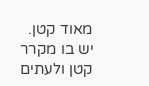מאוד קטן. יש בו מקרר קטן ולעתים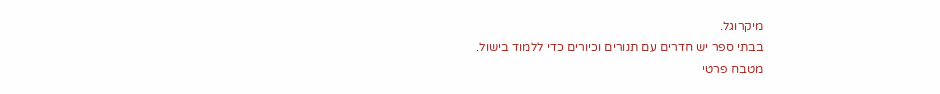מיקרוגל.
בבתי ספר יש חדרים עם תנורים וכיורים כדי ללמוד בישול.
מטבח פרטי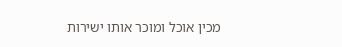מכין אוכל ומוכר אותו ישירות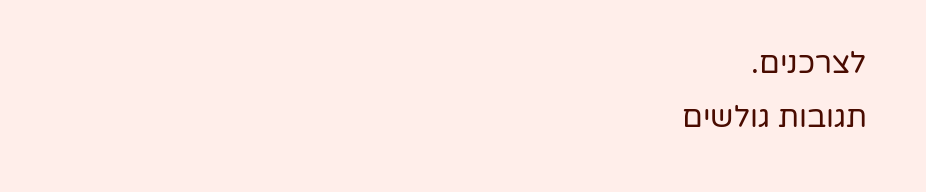לצרכנים.
תגובות גולשים